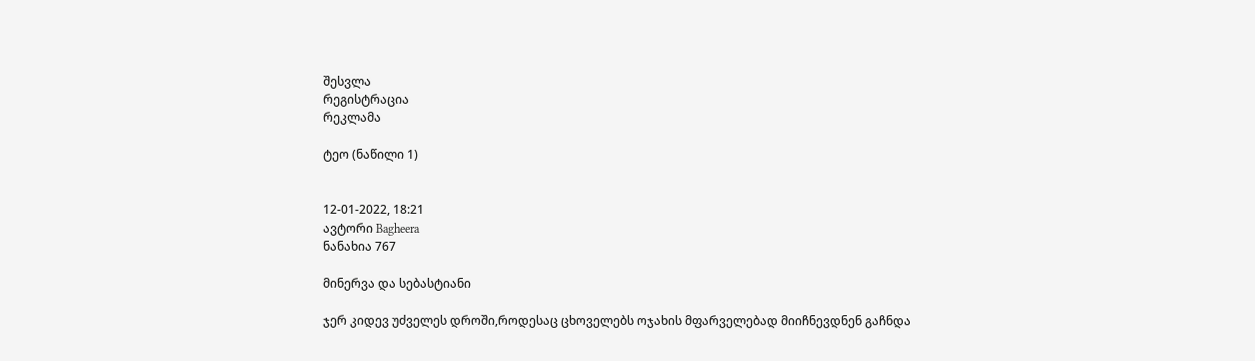შესვლა
რეგისტრაცია
რეკლამა

ტეო (ნაწილი 1)


12-01-2022, 18:21
ავტორი Bagheera
ნანახია 767

მინერვა და სებასტიანი

ჯერ კიდევ უძველეს დროში,როდესაც ცხოველებს ოჯახის მფარველებად მიიჩნევდნენ გაჩნდა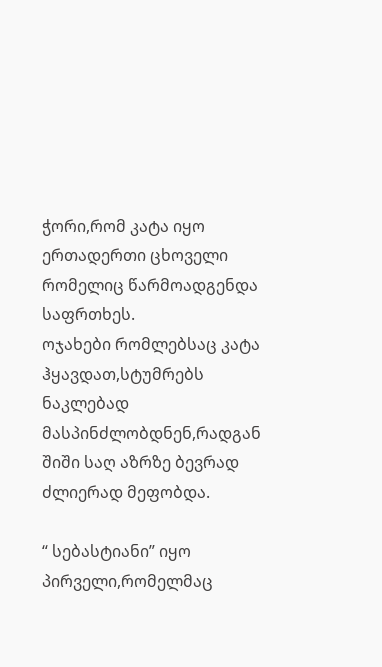ჭორი,რომ კატა იყო ერთადერთი ცხოველი რომელიც წარმოადგენდა საფრთხეს.
ოჯახები რომლებსაც კატა ჰყავდათ,სტუმრებს ნაკლებად მასპინძლობდნენ,რადგან შიში საღ აზრზე ბევრად ძლიერად მეფობდა.

“ სებასტიანი” იყო პირველი,რომელმაც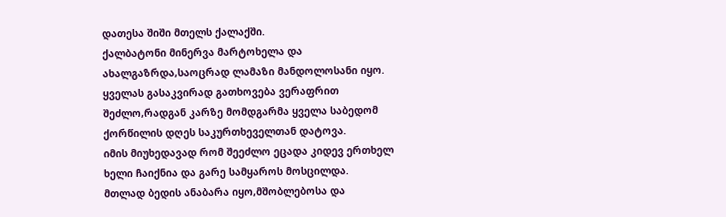დათესა შიში მთელს ქალაქში.
ქალბატონი მინერვა მარტოხელა და ახალგაზრდა,საოცრად ლამაზი მანდოლოსანი იყო. ყველას გასაკვირად გათხოვება ვერაფრით შეძლო,რადგან კარზე მომდგარმა ყველა საბედომ ქორწილის დღეს საკურთხეველთან დატოვა.
იმის მიუხედავად რომ შეეძლო ეცადა კიდევ ერთხელ ხელი ჩაიქნია და გარე სამყაროს მოსცილდა.
მთლად ბედის ანაბარა იყო,მშობლებოსა და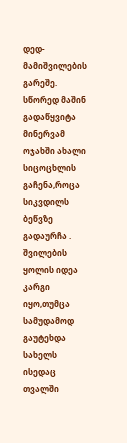დედ-მამიშვილების გარეშე. სწორედ მაშინ გადაწყვიტა მინერვამ ოჯახში ახალი სიცოცხლის გაჩენა,როცა სიკვდილს ბეწვზე გადაურჩა .
შვილების ყოლის იდეა კარგი იყო,თუმცა სამუდამოდ გაუტეხდა სახელს ისედაც თვალში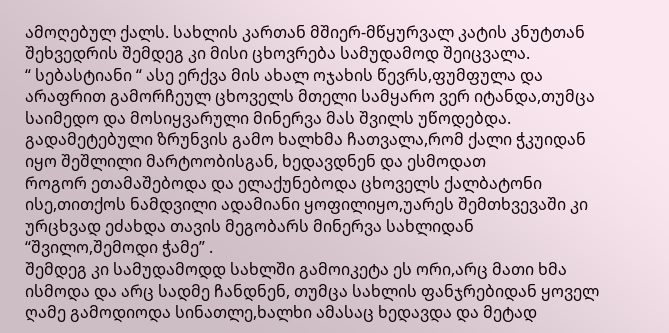ამოღებულ ქალს. სახლის კართან მშიერ-მწყურვალ კატის კნუტთან შეხვედრის შემდეგ კი მისი ცხოვრება სამუდამოდ შეიცვალა.
“ სებასტიანი “ ასე ერქვა მის ახალ ოჯახის წევრს,ფუმფულა და არაფრით გამორჩეულ ცხოველს მთელი სამყარო ვერ იტანდა,თუმცა საიმედო და მოსიყვარული მინერვა მას შვილს უწოდებდა.
გადამეტებული ზრუნვის გამო ხალხმა ჩათვალა,რომ ქალი ჭკუიდან იყო შეშლილი მარტოობისგან, ხედავდნენ და ესმოდათ
როგორ ეთამაშებოდა და ელაქუნებოდა ცხოველს ქალბატონი ისე,თითქოს ნამდვილი ადამიანი ყოფილიყო,უარეს შემთხვევაში კი ურცხვად ეძახდა თავის მეგობარს მინერვა სახლიდან “შვილო,შემოდი ჭამე” .
შემდეგ კი სამუდამოდდ სახლში გამოიკეტა ეს ორი,არც მათი ხმა ისმოდა და არც სადმე ჩანდნენ, თუმცა სახლის ფანჯრებიდან ყოველ ღამე გამოდიოდა სინათლე,ხალხი ამასაც ხედავდა და მეტად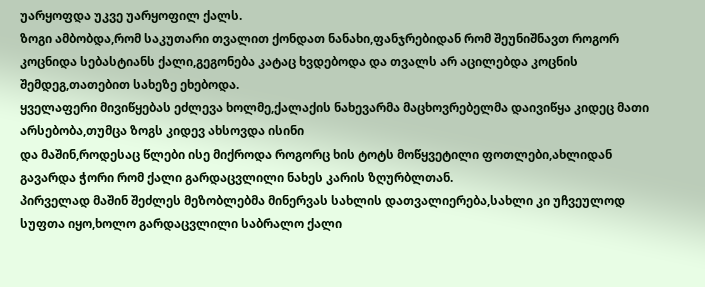უარყოფდა უკვე უარყოფილ ქალს.
ზოგი ამბობდა,რომ საკუთარი თვალით ქონდათ ნანახი,ფანჯრებიდან რომ შეუნიშნავთ როგორ კოცნიდა სებასტიანს ქალი,გეგონება კატაც ხვდებოდა და თვალს არ აცილებდა კოცნის შემდეგ,თათებით სახეზე ეხებოდა.
ყველაფერი მივიწყებას ეძლევა ხოლმე,ქალაქის ნახევარმა მაცხოვრებელმა დაივიწყა კიდეც მათი არსებობა,თუმცა ზოგს კიდევ ახსოვდა ისინი
და მაშინ,როდესაც წლები ისე მიქროდა როგორც ხის ტოტს მოწყვეტილი ფოთლები,ახლიდან გავარდა ჭორი რომ ქალი გარდაცვლილი ნახეს კარის ზღურბლთან.
პირველად მაშინ შეძლეს მეზობლებმა მინერვას სახლის დათვალიერება,სახლი კი უჩვეულოდ სუფთა იყო,ხოლო გარდაცვლილი საბრალო ქალი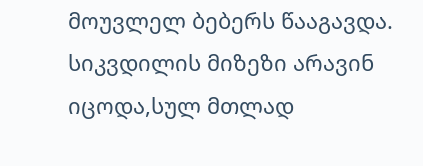მოუვლელ ბებერს წააგავდა.
სიკვდილის მიზეზი არავინ იცოდა,სულ მთლად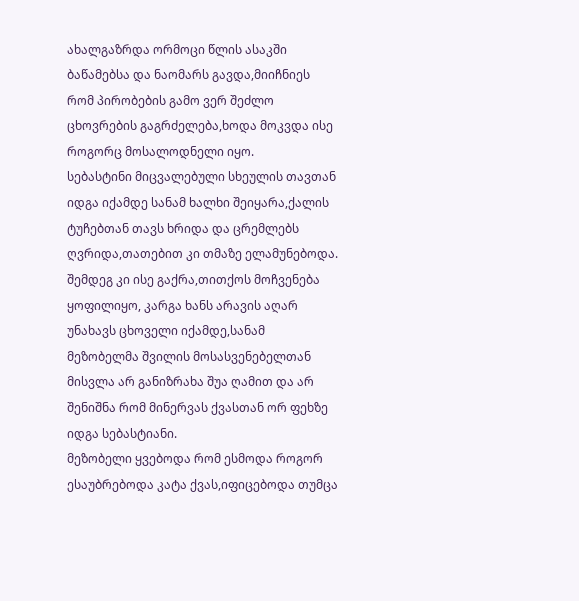ახალგაზრდა ორმოცი წლის ასაკში ბაწამებსა და ნაომარს გავდა,მიიჩნიეს რომ პირობების გამო ვერ შეძლო ცხოვრების გაგრძელება,ხოდა მოკვდა ისე როგორც მოსალოდნელი იყო.
სებასტინი მიცვალებული სხეულის თავთან იდგა იქამდე სანამ ხალხი შეიყარა,ქალის ტუჩებთან თავს ხრიდა და ცრემლებს ღვრიდა,თათებით კი თმაზე ელამუნებოდა. შემდეგ კი ისე გაქრა,თითქოს მოჩვენება ყოფილიყო, კარგა ხანს არავის აღარ უნახავს ცხოველი იქამდე,სანამ მეზობელმა შვილის მოსასვენებელთან მისვლა არ განიზრახა შუა ღამით და არ შენიშნა რომ მინერვას ქვასთან ორ ფეხზე იდგა სებასტიანი.
მეზობელი ყვებოდა რომ ესმოდა როგორ ესაუბრებოდა კატა ქვას,იფიცებოდა თუმცა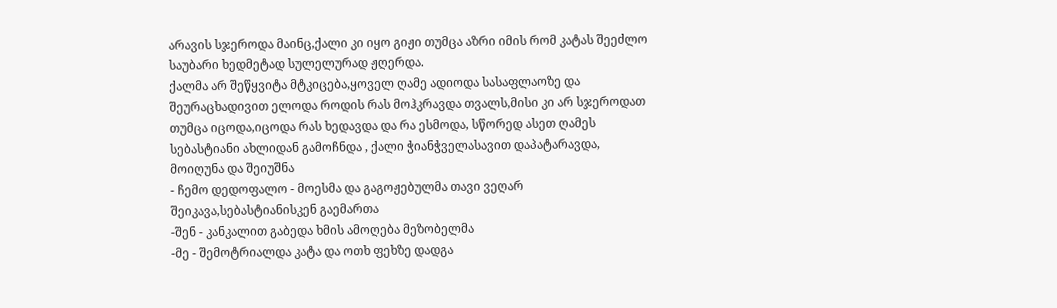არავის სჯეროდა მაინც,ქალი კი იყო გიჟი თუმცა აზრი იმის რომ კატას შეეძლო საუბარი ხედმეტად სულელურად ჟღერდა.
ქალმა არ შეწყვიტა მტკიცება,ყოველ ღამე ადიოდა სასაფლაოზე და შეურაცხადივით ელოდა როდის რას მოჰკრავდა თვალს,მისი კი არ სჯეროდათ თუმცა იცოდა,იცოდა რას ხედავდა და რა ესმოდა, სწორედ ასეთ ღამეს სებასტიანი ახლიდან გამოჩნდა , ქალი ჭიანჭველასავით დაპატარავდა, მოიღუნა და შეიუშნა
- ჩემო დედოფალო - მოესმა და გაგოჟებულმა თავი ვეღარ შეიკავა,სებასტიანისკენ გაემართა
-შენ - კანკალით გაბედა ხმის ამოღება მეზობელმა
-მე - შემოტრიალდა კატა და ოთხ ფეხზე დადგა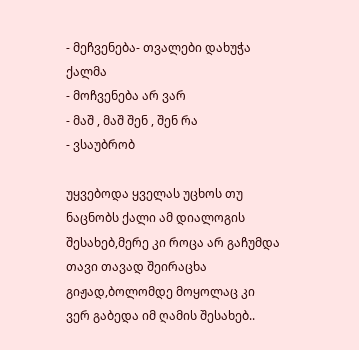- მეჩვენება- თვალები დახუჭა ქალმა
- მოჩვენება არ ვარ
- მაშ , მაშ შენ , შენ რა
- ვსაუბრობ

უყვებოდა ყველას უცხოს თუ ნაცნობს ქალი ამ დიალოგის შესახებ,მერე კი როცა არ გაჩუმდა თავი თავად შეირაცხა გიჟად,ბოლომდე მოყოლაც კი ვერ გაბედა იმ ღამის შესახებ..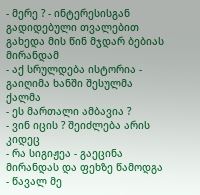- მერე ? - ინტერესისგან გადიდებული თვალებით გახედა მის წინ მჯდარ ბებიას მირანდამ
- აქ სრულდება ისტორია - გაიღიმა ხანში შესულმა ქალმა
- ეს მართალი ამბავია ?
- ვინ იცის ? შეიძლება არის კიდეც
- რა სიგიჟეა - გაეცინა მირანდას და ფეხზე წამოდგა - წავალ მე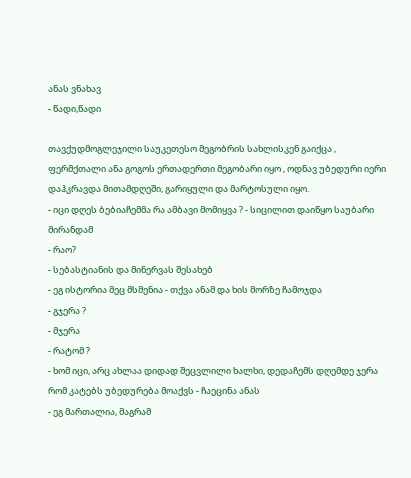ანას ვნახავ
- წადი,წადი

თავქუდმოგლეჯილი საუკეთესო მეგობრის სახლისკენ გაიქცა , ფერმქთალი ანა გოგოს ერთადერთი მეგობარი იყო , ოდნავ უბედური იერი დაჰკრავდა მითამდღეში, გარიყული და მარტოსული იყო.
- იცი დღეს ბებიაჩემმა რა ამბავი მომიყვა ? - სიცილით დაიწყო საუბარი მირანდამ
- რაო?
- სებასტიანის და მინერვას შესახებ
- ეგ ისტორია მეც მსმენია - თქვა ანამ და ხის მორზე ჩამოჯდა
- გჯერა ?
- მჯერა
- რატომ ?
- ხომ იცი, არც ახლაა დიდად შეცვლილი ხალხი, დედაჩემს დღემდე ჯერა რომ კატებს უბედურება მოაქვს - ჩაეცინა ანას
- ეგ მართალია, მაგრამ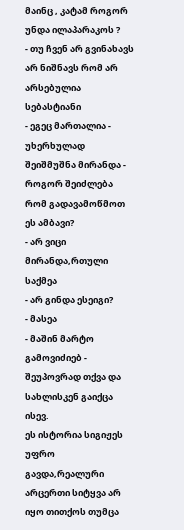მაინც , კატამ როგორ უნდა ილაპარაკოს ?
- თუ ჩვენ არ გვინახავს არ ნიშნავს რომ არ არსებულია სებასტიანი
- ეგეც მართალია - უხერხულად შეიშმუშნა მირანდა - როგორ შეიძლება რომ გადავამოწმოთ ეს ამბავი?
- არ ვიცი მირანდა,რთული საქმეა
- არ გინდა ესეიგი?
- მასეა
- მაშინ მარტო გამოვიძიებ - შეუპოვრად თქვა და სახლისკენ გაიქცა ისევ.
ეს ისტორია სიგიჟეს უფრო გავდა,რეალური არცერთი სიტყვა არ იყო თითქოს თუმცა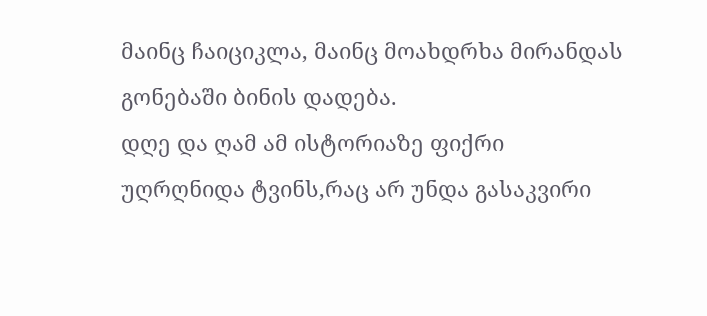მაინც ჩაიციკლა, მაინც მოახდრხა მირანდას გონებაში ბინის დადება.
დღე და ღამ ამ ისტორიაზე ფიქრი უღრღნიდა ტვინს,რაც არ უნდა გასაკვირი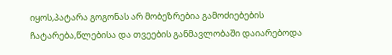იყოს,პატარა გოგონას არ მობეზრებია გამოძიებების ჩატარება,წლებისა და თვეების განმავლობაში დაიარებოდა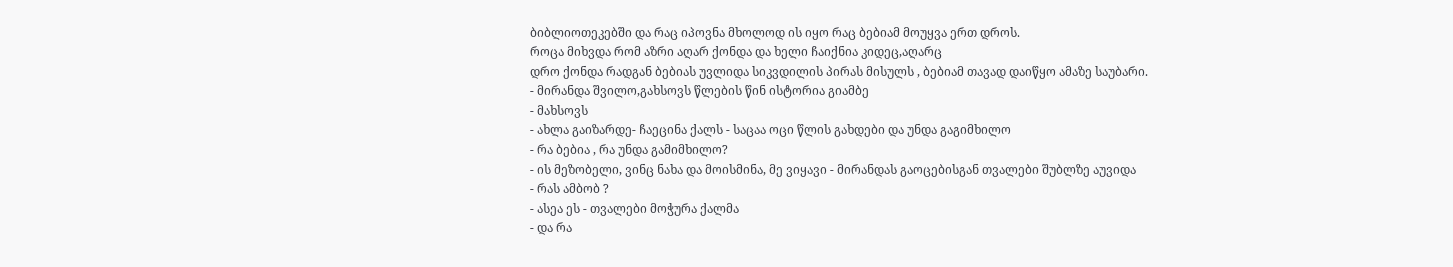ბიბლიოთეკებში და რაც იპოვნა მხოლოდ ის იყო რაც ბებიამ მოუყვა ერთ დროს.
როცა მიხვდა რომ აზრი აღარ ქონდა და ხელი ჩაიქნია კიდეც,აღარც
დრო ქონდა რადგან ბებიას უვლიდა სიკვდილის პირას მისულს , ბებიამ თავად დაიწყო ამაზე საუბარი.
- მირანდა შვილო,გახსოვს წლების წინ ისტორია გიამბე
- მახსოვს
- ახლა გაიზარდე- ჩაეცინა ქალს - საცაა ოცი წლის გახდები და უნდა გაგიმხილო
- რა ბებია , რა უნდა გამიმხილო?
- ის მეზობელი, ვინც ნახა და მოისმინა, მე ვიყავი - მირანდას გაოცებისგან თვალები შუბლზე აუვიდა
- რას ამბობ ?
- ასეა ეს - თვალები მოჭურა ქალმა
- და რა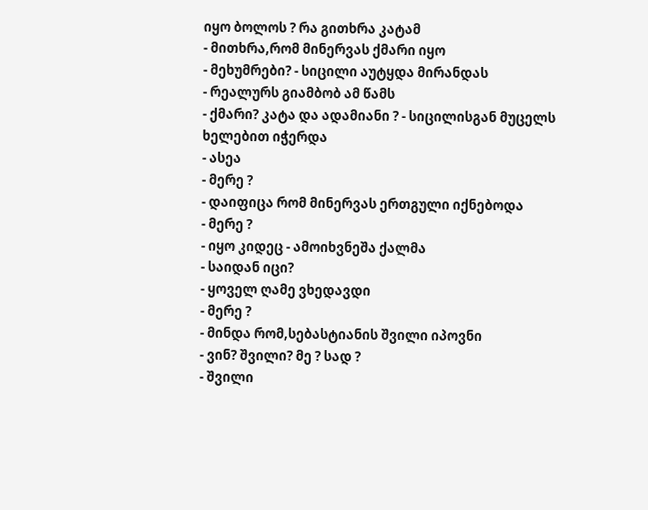იყო ბოლოს ? რა გითხრა კატამ
- მითხრა,რომ მინერვას ქმარი იყო
- მეხუმრები? - სიცილი აუტყდა მირანდას
- რეალურს გიამბობ ამ წამს
- ქმარი? კატა და ადამიანი ? - სიცილისგან მუცელს ხელებით იჭერდა
- ასეა
- მერე ?
- დაიფიცა რომ მინერვას ერთგული იქნებოდა
- მერე ?
- იყო კიდეც - ამოიხვნეშა ქალმა
- საიდან იცი?
- ყოველ ღამე ვხედავდი
- მერე ?
- მინდა რომ,სებასტიანის შვილი იპოვნი
- ვინ? შვილი? მე ? სად ?
- შვილი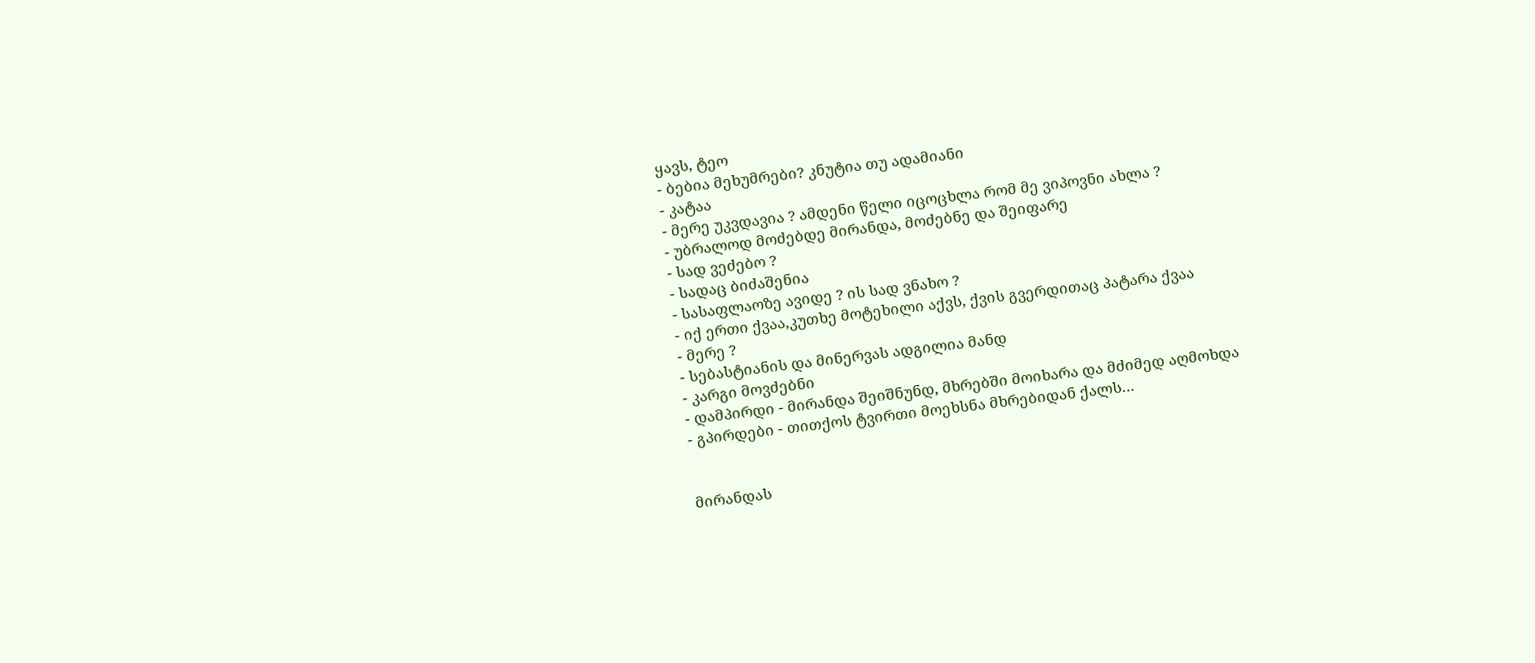ყავს, ტეო
- ბებია მეხუმრები? კნუტია თუ ადამიანი
- კატაა
- მერე უკვდავია ? ამდენი წელი იცოცხლა რომ მე ვიპოვნი ახლა ?
- უბრალოდ მოძებდე მირანდა, მოძებნე და შეიფარე
- სად ვეძებო ?
- სადაც ბიძაშენია
- სასაფლაოზე ავიდე ? ის სად ვნახო ?
- იქ ერთი ქვაა,კუთხე მოტეხილი აქვს, ქვის გვერდითაც პატარა ქვაა
- მერე ?
- სებასტიანის და მინერვას ადგილია მანდ
- კარგი მოვძებნი
- დამპირდი - მირანდა შეიშნუნდ, მხრებში მოიხარა და მძიმედ აღმოხდა
- გპირდები - თითქოს ტვირთი მოეხსნა მხრებიდან ქალს…


მირანდას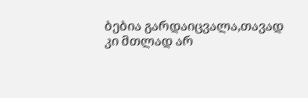ბებია გარდაიცვალა,თავად კი მთლად არ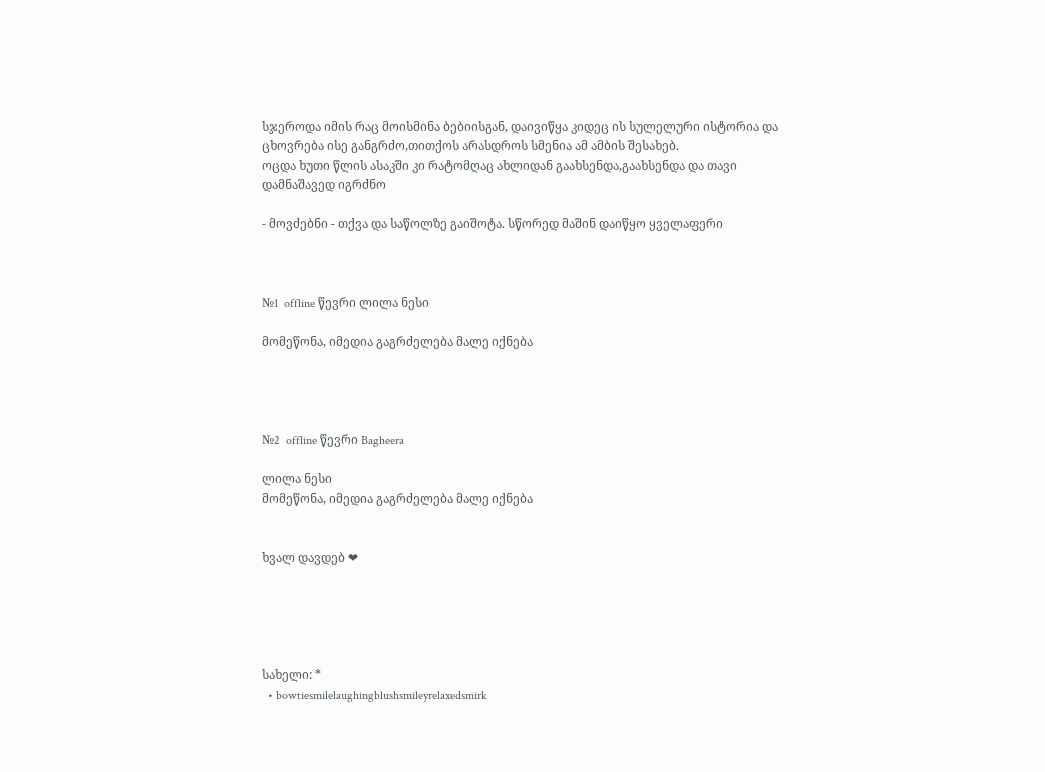სჯეროდა იმის რაც მოისმინა ბებიისგან, დაივიწყა კიდეც ის სულელური ისტორია და ცხოვრება ისე განგრძო,თითქოს არასდროს სმენია ამ ამბის შესახებ.
ოცდა ხუთი წლის ასაკში კი რატომღაც ახლიდან გაახსენდა,გაახსენდა და თავი დამნაშავედ იგრძნო

- მოვძებნი - თქვა და საწოლზე გაიშოტა. სწორედ მაშინ დაიწყო ყველაფერი



№1  offline წევრი ლილა ნესი

მომეწონა, იმედია გაგრძელება მალე იქნება




№2  offline წევრი Bagheera

ლილა ნესი
მომეწონა, იმედია გაგრძელება მალე იქნება


ხვალ დავდებ ❤





სახელი: *
  • bowtiesmilelaughingblushsmileyrelaxedsmirk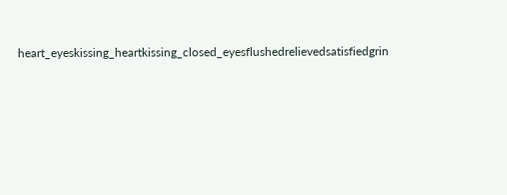heart_eyeskissing_heartkissing_closed_eyesflushedrelievedsatisfiedgrin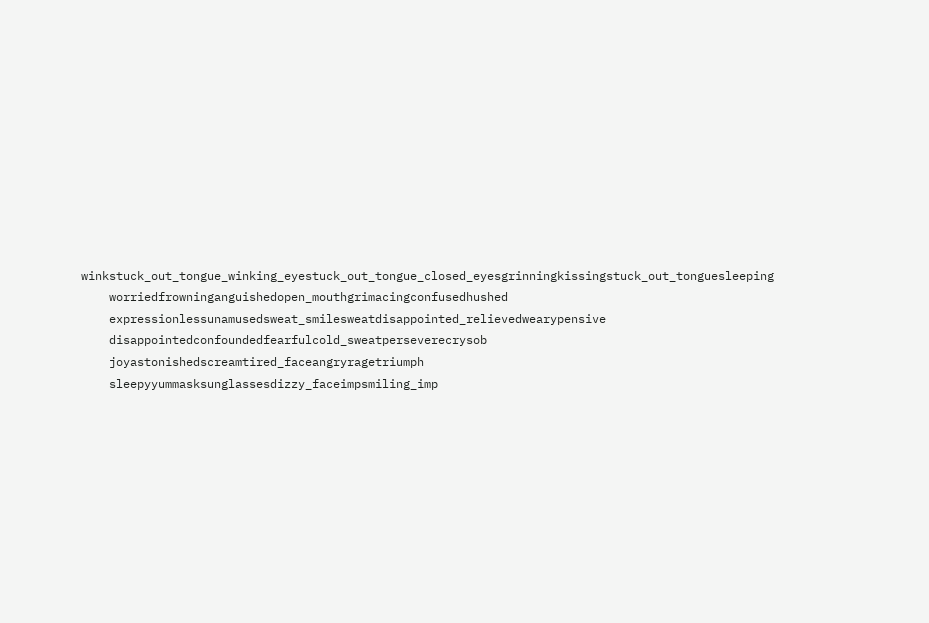winkstuck_out_tongue_winking_eyestuck_out_tongue_closed_eyesgrinningkissingstuck_out_tonguesleeping
    worriedfrowninganguishedopen_mouthgrimacingconfusedhushed
    expressionlessunamusedsweat_smilesweatdisappointed_relievedwearypensive
    disappointedconfoundedfearfulcold_sweatperseverecrysob
    joyastonishedscreamtired_faceangryragetriumph
    sleepyyummasksunglassesdizzy_faceimpsmiling_imp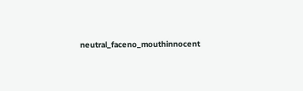neutral_faceno_mouthinnocent